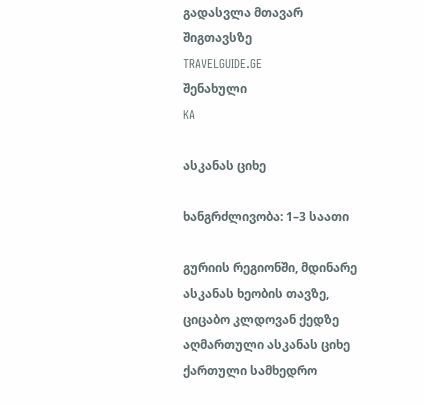გადასვლა მთავარ შიგთავსზე
TRAVELGUIDE.GE
შენახული
KA

ასკანას ციხე

ხანგრძლივობა: 1–3 საათი

გურიის რეგიონში, მდინარე ასკანას ხეობის თავზე, ციცაბო კლდოვან ქედზე აღმართული ასკანას ციხე ქართული სამხედრო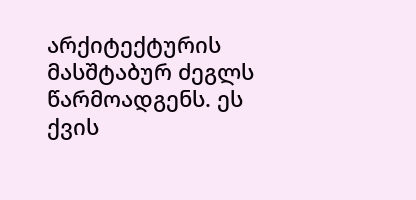არქიტექტურის მასშტაბურ ძეგლს წარმოადგენს. ეს ქვის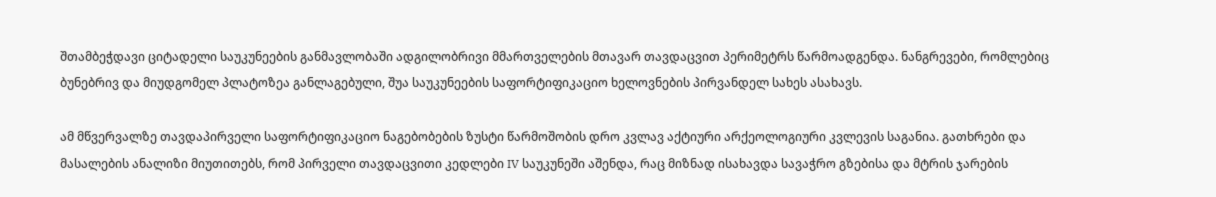შთამბეჭდავი ციტადელი საუკუნეების განმავლობაში ადგილობრივი მმართველების მთავარ თავდაცვით პერიმეტრს წარმოადგენდა. ნანგრევები, რომლებიც ბუნებრივ და მიუდგომელ პლატოზეა განლაგებული, შუა საუკუნეების საფორტიფიკაციო ხელოვნების პირვანდელ სახეს ასახავს.

ამ მწვერვალზე თავდაპირველი საფორტიფიკაციო ნაგებობების ზუსტი წარმოშობის დრო კვლავ აქტიური არქეოლოგიური კვლევის საგანია. გათხრები და მასალების ანალიზი მიუთითებს, რომ პირველი თავდაცვითი კედლები IV საუკუნეში აშენდა, რაც მიზნად ისახავდა სავაჭრო გზებისა და მტრის ჯარების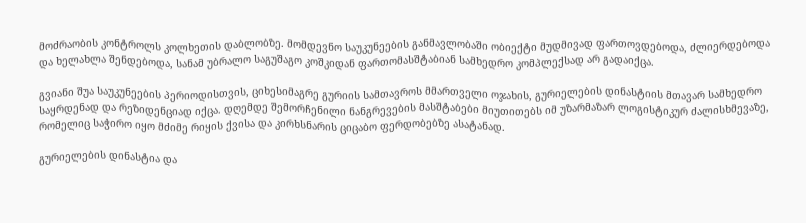მოძრაობის კონტროლს კოლხეთის დაბლობზე. მომდევნო საუკუნეების განმავლობაში ობიექტი მუდმივად ფართოვდებოდა, ძლიერდებოდა და ხელახლა შენდებოდა, სანამ უბრალო საგუშაგო კოშკიდან ფართომასშტაბიან სამხედრო კომპლექსად არ გადაიქცა.

გვიანი შუა საუკუნეების პერიოდისთვის, ციხესიმაგრე გურიის სამთავროს მმართველი ოჯახის, გურიელების დინასტიის მთავარ სამხედრო საყრდენად და რეზიდენციად იქცა. დღემდე შემორჩენილი ნანგრევების მასშტაბები მიუთითებს იმ უზარმაზარ ლოგისტიკურ ძალისხმევაზე, რომელიც საჭირო იყო მძიმე რიყის ქვისა და კირხსნარის ციცაბო ფერდობებზე ასატანად.

გურიელების დინასტია და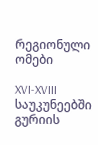რეგიონული ომები

XVI-XVIII საუკუნეებში გურიის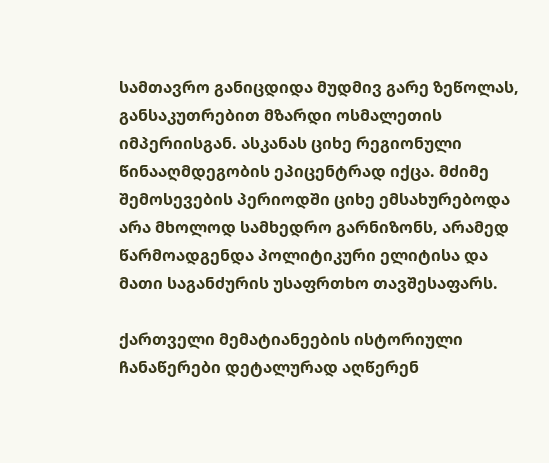სამთავრო განიცდიდა მუდმივ გარე ზეწოლას, განსაკუთრებით მზარდი ოსმალეთის იმპერიისგან. ასკანას ციხე რეგიონული წინააღმდეგობის ეპიცენტრად იქცა. მძიმე შემოსევების პერიოდში ციხე ემსახურებოდა არა მხოლოდ სამხედრო გარნიზონს, არამედ წარმოადგენდა პოლიტიკური ელიტისა და მათი საგანძურის უსაფრთხო თავშესაფარს.

ქართველი მემატიანეების ისტორიული ჩანაწერები დეტალურად აღწერენ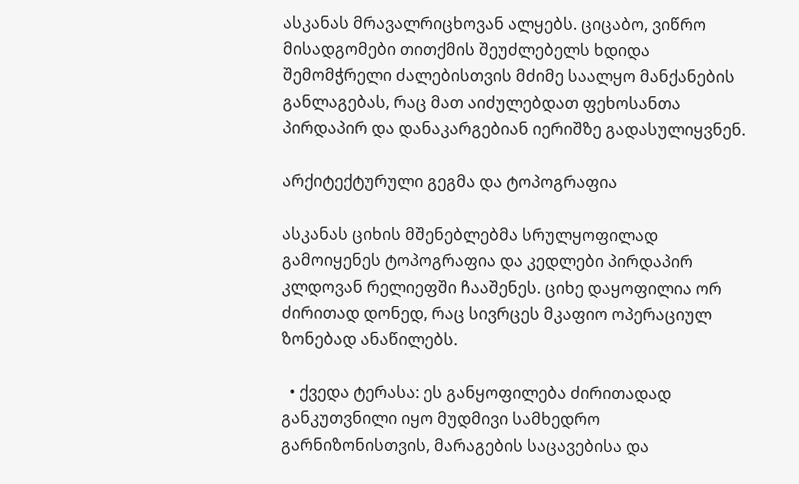ასკანას მრავალრიცხოვან ალყებს. ციცაბო, ვიწრო მისადგომები თითქმის შეუძლებელს ხდიდა შემომჭრელი ძალებისთვის მძიმე საალყო მანქანების განლაგებას, რაც მათ აიძულებდათ ფეხოსანთა პირდაპირ და დანაკარგებიან იერიშზე გადასულიყვნენ.

არქიტექტურული გეგმა და ტოპოგრაფია

ასკანას ციხის მშენებლებმა სრულყოფილად გამოიყენეს ტოპოგრაფია და კედლები პირდაპირ კლდოვან რელიეფში ჩააშენეს. ციხე დაყოფილია ორ ძირითად დონედ, რაც სივრცეს მკაფიო ოპერაციულ ზონებად ანაწილებს.

  • ქვედა ტერასა: ეს განყოფილება ძირითადად განკუთვნილი იყო მუდმივი სამხედრო გარნიზონისთვის, მარაგების საცავებისა და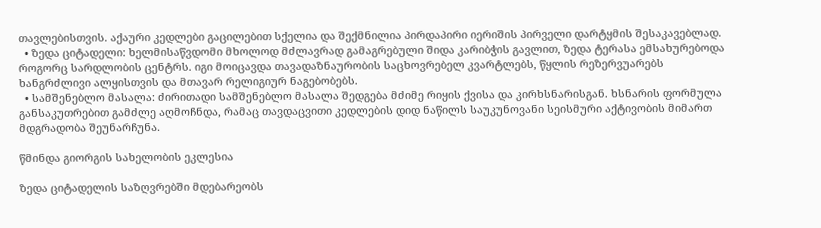თავლებისთვის. აქაური კედლები გაცილებით სქელია და შექმნილია პირდაპირი იერიშის პირველი დარტყმის შესაკავებლად.
  • ზედა ციტადელი: ხელმისაწვდომი მხოლოდ მძლავრად გამაგრებული შიდა კარიბჭის გავლით, ზედა ტერასა ემსახურებოდა როგორც სარდლობის ცენტრს. იგი მოიცავდა თავადაზნაურობის საცხოვრებელ კვარტლებს, წყლის რეზერვუარებს ხანგრძლივი ალყისთვის და მთავარ რელიგიურ ნაგებობებს.
  • სამშენებლო მასალა: ძირითადი სამშენებლო მასალა შედგება მძიმე რიყის ქვისა და კირხსნარისგან. ხსნარის ფორმულა განსაკუთრებით გამძლე აღმოჩნდა, რამაც თავდაცვითი კედლების დიდ ნაწილს საუკუნოვანი სეისმური აქტივობის მიმართ მდგრადობა შეუნარჩუნა.

წმინდა გიორგის სახელობის ეკლესია

ზედა ციტადელის საზღვრებში მდებარეობს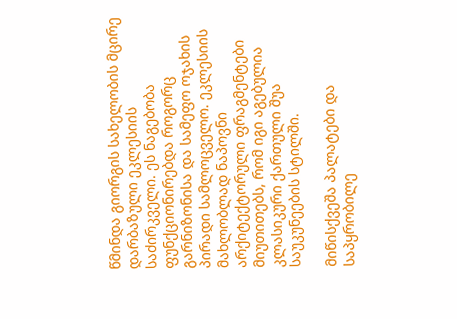წმინდა გიორგის სახელობის მცირე დარბაზული ეკლესიის საძირკველი. ეს ნაგებობა ფუნქციონირებდა როგორც გარნიზონისა და სამეფო ოჯახის პირადი სამლოცველო. ეკლესიის მახლობლად ნაპოვნი არქიტექტორული ფრაგმენტები მიუთითებს, რომ იგი აგებულია კლასიკური ქართული შუა საუკუნეების სტილში.

მიწისქვეშა პალატები და საპყრობილე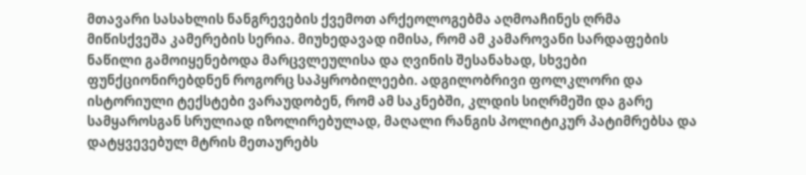მთავარი სასახლის ნანგრევების ქვემოთ არქეოლოგებმა აღმოაჩინეს ღრმა მიწისქვეშა კამერების სერია. მიუხედავად იმისა, რომ ამ კამაროვანი სარდაფების ნაწილი გამოიყენებოდა მარცვლეულისა და ღვინის შესანახად, სხვები ფუნქციონირებდნენ როგორც საპყრობილეები. ადგილობრივი ფოლკლორი და ისტორიული ტექსტები ვარაუდობენ, რომ ამ საკნებში, კლდის სიღრმეში და გარე სამყაროსგან სრულიად იზოლირებულად, მაღალი რანგის პოლიტიკურ პატიმრებსა და დატყვევებულ მტრის მეთაურებს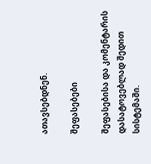ათავსებდნენ.

შეფასებები

შეფასებისა და კომენტარის დასატოვებლად შედით სისტემაში.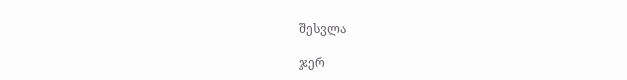შესვლა

ჯერ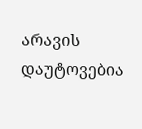არავის დაუტოვებია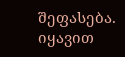შეფასება. იყავით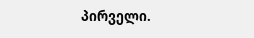პირველი.